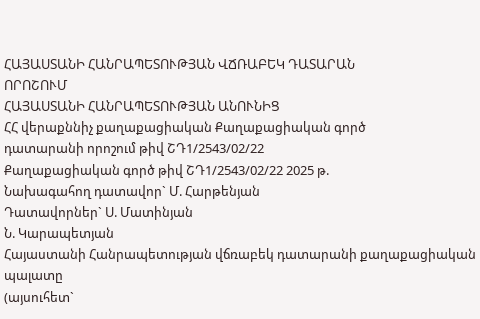ՀԱՅԱՍՏԱՆԻ ՀԱՆՐԱՊԵՏՈՒԹՅԱՆ ՎՃՌԱԲԵԿ ԴԱՏԱՐԱՆ
ՈՐՈՇՈՒՄ
ՀԱՅԱՍՏԱՆԻ ՀԱՆՐԱՊԵՏՈՒԹՅԱՆ ԱՆՈՒՆԻՑ
ՀՀ վերաքննիչ քաղաքացիական Քաղաքացիական գործ
դատարանի որոշում թիվ ՇԴ1/2543/02/22
Քաղաքացիական գործ թիվ ՇԴ1/2543/02/22 2025 թ.
Նախագահող դատավոր` Մ. Հարթենյան
Դատավորներ` Ս. Մատինյան
Ն. Կարապետյան
Հայաստանի Հանրապետության վճռաբեկ դատարանի քաղաքացիական պալատը
(այսուհետ`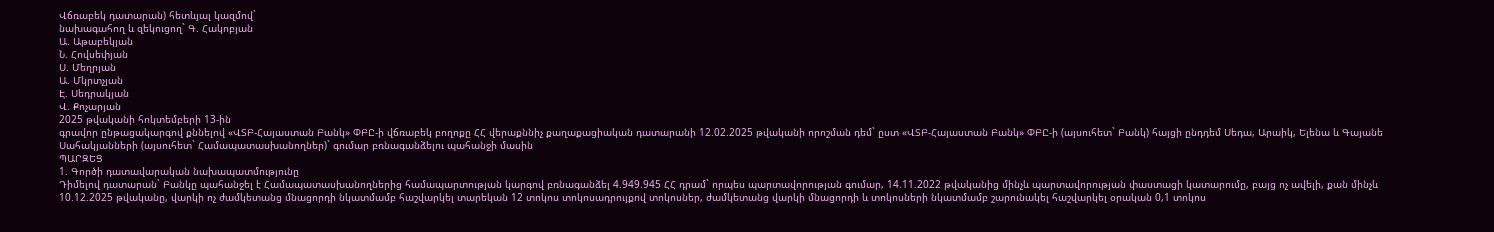Վճռաբեկ դատարան) հետևյալ կազմով`
նախագահող և զեկուցող` Գ. Հակոբյան
Ա. Աթաբեկյան
Ն. Հովսեփյան
Ս. Մեղրյան
Ա. Մկրտչյան
Է. Սեդրակյան
Վ. Քոչարյան
2025 թվականի հոկտեմբերի 13-ին
գրավոր ընթացակարգով քննելով «ՎՏԲ-Հայաստան Բանկ» ՓԲԸ-ի վճռաբեկ բողոքը ՀՀ վերաքննիչ քաղաքացիական դատարանի 12.02.2025 թվականի որոշման դեմ` ըստ «ՎՏԲ-Հայաստան Բանկ» ՓԲԸ-ի (այսուհետ` Բանկ) հայցի ընդդեմ Սեդա, Արաիկ, Ելենա և Գայանե Սահակյանների (այսուհետ` Համապատասխանողներ)` գումար բռնագանձելու պահանջի մասին
ՊԱՐԶԵՑ
1. Գործի դատավարական նախապատմությունը
Դիմելով դատարան` Բանկը պահանջել է Համապատասխանողներից համապարտության կարգով բռնագանձել 4.949.945 ՀՀ դրամ` որպես պարտավորության գումար, 14.11.2022 թվականից մինչև պարտավորության փաստացի կատարումը, բայց ոչ ավելի, քան մինչև 10.12.2025 թվականը, վարկի ոչ ժամկետանց մնացորդի նկատմամբ հաշվարկել տարեկան 12 տոկոս տոկոսադրույքով տոկոսներ, ժամկետանց վարկի մնացորդի և տոկոսների նկատմամբ շարունակել հաշվարկել օրական 0,1 տոկոս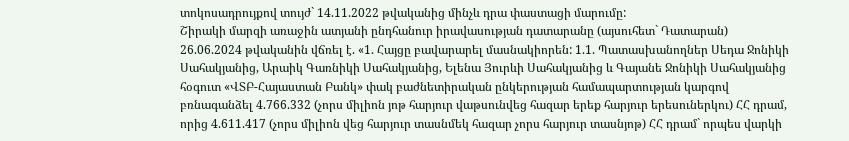տոկոսադրույքով տույժ` 14.11.2022 թվականից մինչև դրա փաստացի մարումը:
Շիրակի մարզի առաջին ատյանի ընդհանուր իրավասության դատարանը (այսուհետ` Դատարան) 26.06.2024 թվականին վճռել է. «1. Հայցը բավարարել մասնակիորեն: 1.1. Պատասխանողներ Սեդա Ջոնիկի Սահակյանից, Արաիկ Գառնիկի Սահակյանից, Ելենա Յուրևի Սահակյանից և Գայանե Ջոնիկի Սահակյանից հօգուտ «ՎՏԲ-Հայաստան Բանկ» փակ բաժնետիրական ընկերության համապարտության կարգով բռնագանձել 4.766.332 (չորս միլիոն յոթ հարյուր վաթսունվեց հազար երեք հարյուր երեսուներկու) ՀՀ դրամ, որից 4.611.417 (չորս միլիոն վեց հարյուր տասնմեկ հազար չորս հարյուր տասնյոթ) ՀՀ դրամ` որպես վարկի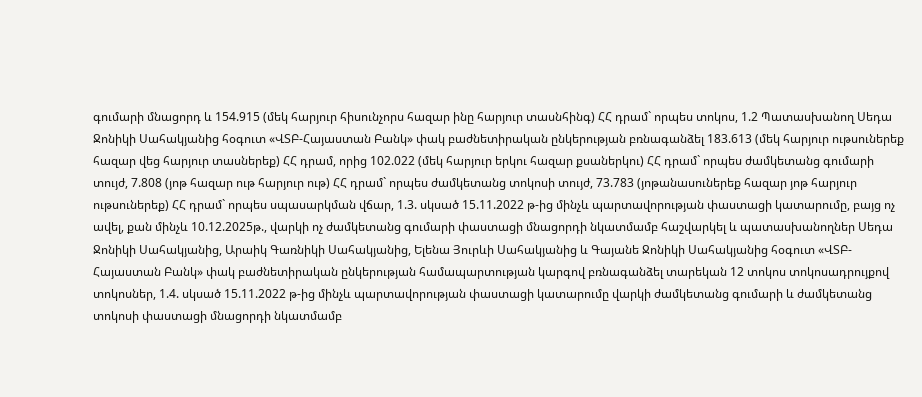գումարի մնացորդ և 154.915 (մեկ հարյուր հիսունչորս հազար ինը հարյուր տասնհինգ) ՀՀ դրամ` որպես տոկոս, 1.2 Պատասխանող Սեդա Ջոնիկի Սահակյանից հօգուտ «ՎՏԲ-Հայաստան Բանկ» փակ բաժնետիրական ընկերության բռնագանձել 183.613 (մեկ հարյուր ութսուներեք հազար վեց հարյուր տասներեք) ՀՀ դրամ, որից 102.022 (մեկ հարյուր երկու հազար քսաներկու) ՀՀ դրամ` որպես ժամկետանց գումարի տույժ, 7.808 (յոթ հազար ութ հարյուր ութ) ՀՀ դրամ` որպես ժամկետանց տոկոսի տույժ, 73.783 (յոթանասուներեք հազար յոթ հարյուր ութսուներեք) ՀՀ դրամ` որպես սպասարկման վճար, 1.3. սկսած 15.11.2022 թ-ից մինչև պարտավորության փաստացի կատարումը, բայց ոչ ավել, քան մինչև 10.12.2025թ., վարկի ոչ ժամկետանց գումարի փաստացի մնացորդի նկատմամբ հաշվարկել և պատասխանողներ Սեդա Ջոնիկի Սահակյանից, Արաիկ Գառնիկի Սահակյանից, Ելենա Յուրևի Սահակյանից և Գայանե Ջոնիկի Սահակյանից հօգուտ «ՎՏԲ-Հայաստան Բանկ» փակ բաժնետիրական ընկերության համապարտության կարգով բռնագանձել տարեկան 12 տոկոս տոկոսադրույքով տոկոսներ, 1.4. սկսած 15.11.2022 թ-ից մինչև պարտավորության փաստացի կատարումը վարկի ժամկետանց գումարի և ժամկետանց տոկոսի փաստացի մնացորդի նկատմամբ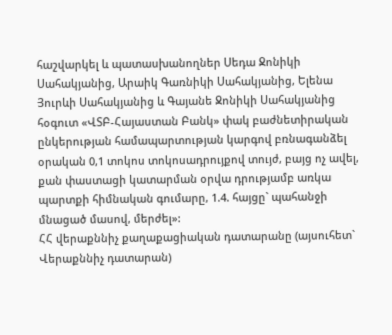հաշվարկել և պատասխանողներ Սեդա Ջոնիկի Սահակյանից, Արաիկ Գառնիկի Սահակյանից, Ելենա Յուրևի Սահակյանից և Գայանե Ջոնիկի Սահակյանից հօգուտ «ՎՏԲ-Հայաստան Բանկ» փակ բաժնետիրական ընկերության համապարտության կարգով բռնագանձել օրական 0,1 տոկոս տոկոսադրույքով տույժ, բայց ոչ ավել, քան փաստացի կատարման օրվա դրությամբ առկա պարտքի հիմնական գումարը, 1.4. հայցը` պահանջի մնացած մասով, մերժել»:
ՀՀ վերաքննիչ քաղաքացիական դատարանը (այսուհետ` Վերաքննիչ դատարան)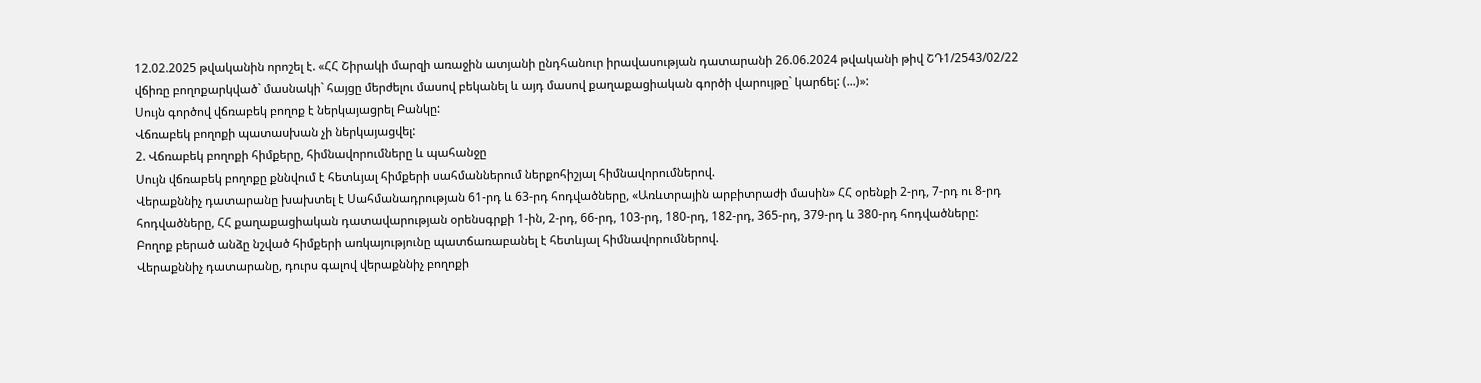12.02.2025 թվականին որոշել է. «ՀՀ Շիրակի մարզի առաջին ատյանի ընդհանուր իրավասության դատարանի 26.06.2024 թվականի թիվ ՇԴ1/2543/02/22 վճիռը բողոքարկված` մասնակի` հայցը մերժելու մասով բեկանել և այդ մասով քաղաքացիական գործի վարույթը` կարճել: (...)»:
Սույն գործով վճռաբեկ բողոք է ներկայացրել Բանկը:
Վճռաբեկ բողոքի պատասխան չի ներկայացվել:
2. Վճռաբեկ բողոքի հիմքերը, հիմնավորումները և պահանջը
Սույն վճռաբեկ բողոքը քննվում է հետևյալ հիմքերի սահմաններում ներքոհիշյալ հիմնավորումներով.
Վերաքննիչ դատարանը խախտել է Սահմանադրության 61-րդ և 63-րդ հոդվածները, «Առևտրային արբիտրաժի մասին» ՀՀ օրենքի 2-րդ, 7-րդ ու 8-րդ հոդվածները, ՀՀ քաղաքացիական դատավարության օրենսգրքի 1-ին, 2-րդ, 66-րդ, 103-րդ, 180-րդ, 182-րդ, 365-րդ, 379-րդ և 380-րդ հոդվածները:
Բողոք բերած անձը նշված հիմքերի առկայությունը պատճառաբանել է հետևյալ հիմնավորումներով.
Վերաքննիչ դատարանը, դուրս գալով վերաքննիչ բողոքի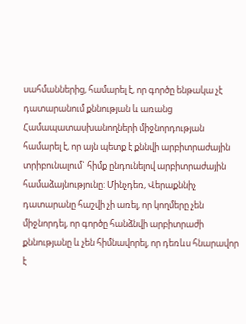սահմաններից, համարել է, որ գործը ենթակա չէ դատարանում քննության և առանց Համապատասխանողների միջնորդության համարել է, որ այն պետք է քննվի արբիտրաժային տրիբունալում` հիմք ընդունելով արբիտրաժային համաձայնությունը: Մինչդեռ, Վերաքննիչ դատարանը հաշվի չի առել, որ կողմերը չեն միջնորդել, որ գործը հանձնվի արբիտրաժի քննությանը և չեն հիմնավորել, որ դեռևս հնարավոր է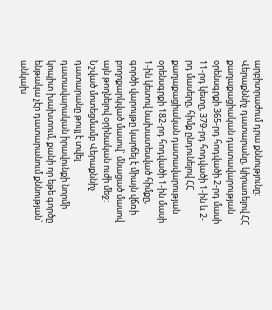արբիտրաժում դրա քննությունը:
Վերաքննիչ դատարանը, կիրառելով ՀՀ քաղաքացիական դատավարության օրենսգրքի 365-րդ հոդվածի 2-րդ մասի 11-րդ կետը, 379-րդ հոդվածի 1-ին և 2-րդ մասերը, հիմք ընդունելով ՀՀ քաղաքացիական դատավարության օրենսգրքի 182-րդ հոդվածի 1-ին մասի 1-ին կետով նախատեսված հիմքը, գործի վարույթը կարճել է միայն վճռի բողոքարկված մասով` մնացած մասով այն թողնելով օրինական ուժի մեջ: Նշված մոտեցմամբ Վերաքննիչ դատարանը թույլ է տվել դատավարական իրավունքի նորմի կոպիտ խախտում, քանի որ եթե գործը ենթակա չէր դատարանում քննության` անկախ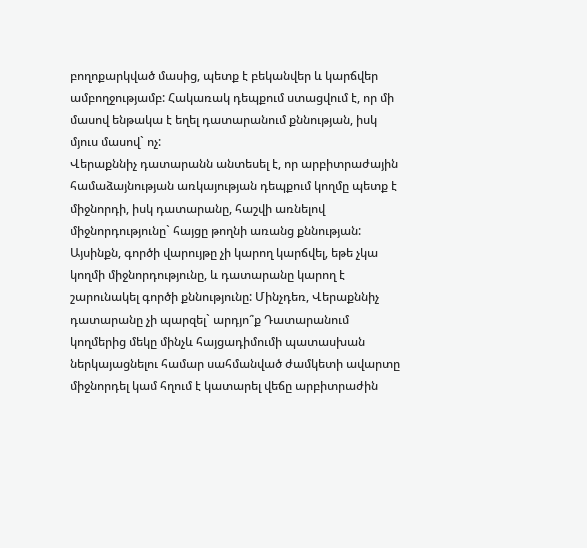բողոքարկված մասից, պետք է բեկանվեր և կարճվեր ամբողջությամբ: Հակառակ դեպքում ստացվում է, որ մի մասով ենթակա է եղել դատարանում քննության, իսկ մյուս մասով` ոչ:
Վերաքննիչ դատարանն անտեսել է, որ արբիտրաժային համաձայնության առկայության դեպքում կողմը պետք է միջնորդի, իսկ դատարանը, հաշվի առնելով միջնորդությունը` հայցը թողնի առանց քննության: Այսինքն, գործի վարույթը չի կարող կարճվել, եթե չկա կողմի միջնորդությունը, և դատարանը կարող է շարունակել գործի քննությունը: Մինչդեռ, Վերաքննիչ դատարանը չի պարզել` արդյո՞ք Դատարանում կողմերից մեկը մինչև հայցադիմումի պատասխան ներկայացնելու համար սահմանված ժամկետի ավարտը միջնորդել կամ հղում է կատարել վեճը արբիտրաժին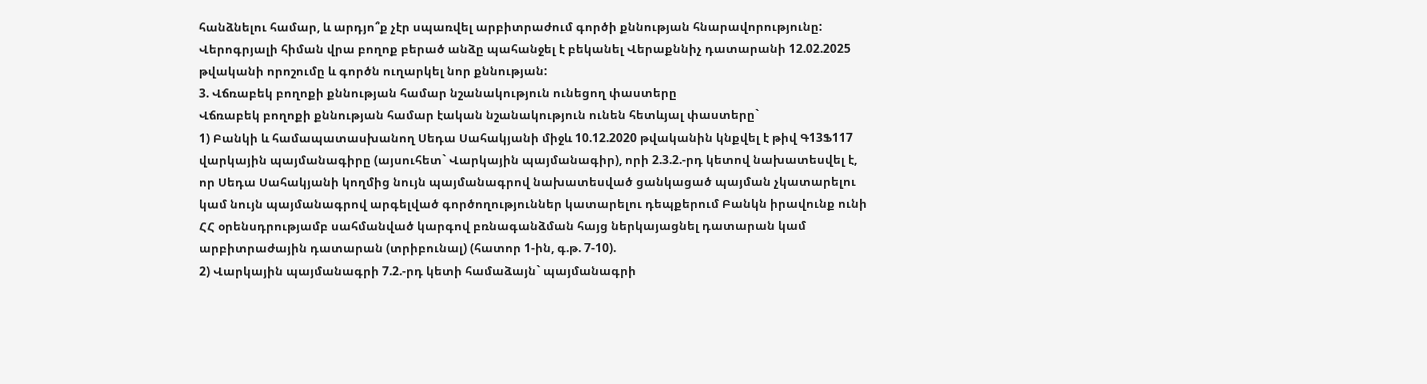հանձնելու համար, և արդյո՞ք չէր սպառվել արբիտրաժում գործի քննության հնարավորությունը:
Վերոգրյալի հիման վրա բողոք բերած անձը պահանջել է բեկանել Վերաքննիչ դատարանի 12.02.2025 թվականի որոշումը և գործն ուղարկել նոր քննության:
3. Վճռաբեկ բողոքի քննության համար նշանակություն ունեցող փաստերը
Վճռաբեկ բողոքի քննության համար էական նշանակություն ունեն հետևյալ փաստերը`
1) Բանկի և համապատասխանող Սեդա Սահակյանի միջև 10.12.2020 թվականին կնքվել է թիվ Գ13Ֆ117 վարկային պայմանագիրը (այսուհետ` Վարկային պայմանագիր), որի 2.3.2.-րդ կետով նախատեսվել է, որ Սեդա Սահակյանի կողմից նույն պայմանագրով նախատեսված ցանկացած պայման չկատարելու կամ նույն պայմանագրով արգելված գործողություններ կատարելու դեպքերում Բանկն իրավունք ունի ՀՀ օրենսդրությամբ սահմանված կարգով բռնագանձման հայց ներկայացնել դատարան կամ արբիտրաժային դատարան (տրիբունալ) (հատոր 1-ին, գ.թ. 7-10).
2) Վարկային պայմանագրի 7.2.-րդ կետի համաձայն` պայմանագրի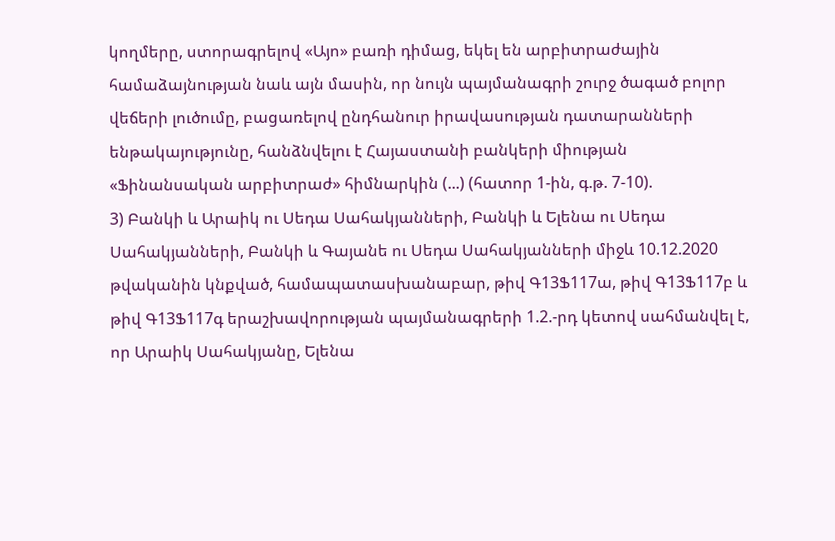կողմերը, ստորագրելով «Այո» բառի դիմաց, եկել են արբիտրաժային համաձայնության նաև այն մասին, որ նույն պայմանագրի շուրջ ծագած բոլոր վեճերի լուծումը, բացառելով ընդհանուր իրավասության դատարանների ենթակայությունը, հանձնվելու է Հայաստանի բանկերի միության «Ֆինանսական արբիտրաժ» հիմնարկին (...) (հատոր 1-ին, գ.թ. 7-10).
3) Բանկի և Արաիկ ու Սեդա Սահակյանների, Բանկի և Ելենա ու Սեդա Սահակյանների, Բանկի և Գայանե ու Սեդա Սահակյանների միջև 10.12.2020 թվականին կնքված, համապատասխանաբար, թիվ Գ13Ֆ117ա, թիվ Գ13Ֆ117բ և թիվ Գ13Ֆ117գ երաշխավորության պայմանագրերի 1.2.-րդ կետով սահմանվել է, որ Արաիկ Սահակյանը, Ելենա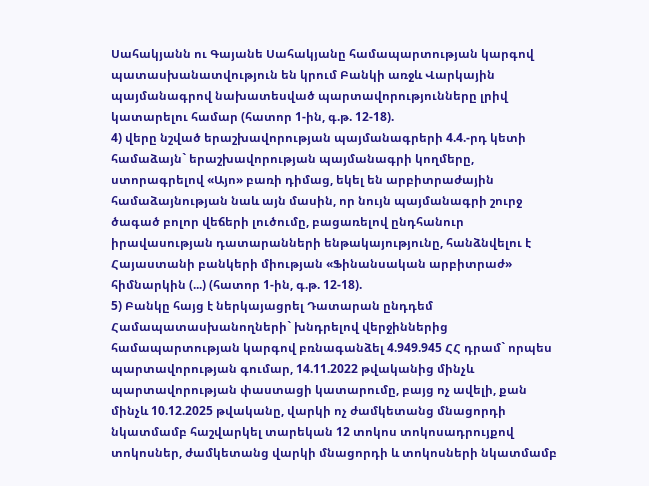Սահակյանն ու Գայանե Սահակյանը համապարտության կարգով պատասխանատվություն են կրում Բանկի առջև Վարկային պայմանագրով նախատեսված պարտավորությունները լրիվ կատարելու համար (հատոր 1-ին, գ.թ. 12-18).
4) վերը նշված երաշխավորության պայմանագրերի 4.4.-րդ կետի համաձայն` երաշխավորության պայմանագրի կողմերը, ստորագրելով «Այո» բառի դիմաց, եկել են արբիտրաժային համաձայնության նաև այն մասին, որ նույն պայմանագրի շուրջ ծագած բոլոր վեճերի լուծումը, բացառելով ընդհանուր իրավասության դատարանների ենթակայությունը, հանձնվելու է Հայաստանի բանկերի միության «Ֆինանսական արբիտրաժ» հիմնարկին (...) (հատոր 1-ին, գ.թ. 12-18).
5) Բանկը հայց է ներկայացրել Դատարան ընդդեմ Համապատասխանողների` խնդրելով վերջիններից համապարտության կարգով բռնագանձել 4.949.945 ՀՀ դրամ` որպես պարտավորության գումար, 14.11.2022 թվականից մինչև պարտավորության փաստացի կատարումը, բայց ոչ ավելի, քան մինչև 10.12.2025 թվականը, վարկի ոչ ժամկետանց մնացորդի նկատմամբ հաշվարկել տարեկան 12 տոկոս տոկոսադրույքով տոկոսներ, ժամկետանց վարկի մնացորդի և տոկոսների նկատմամբ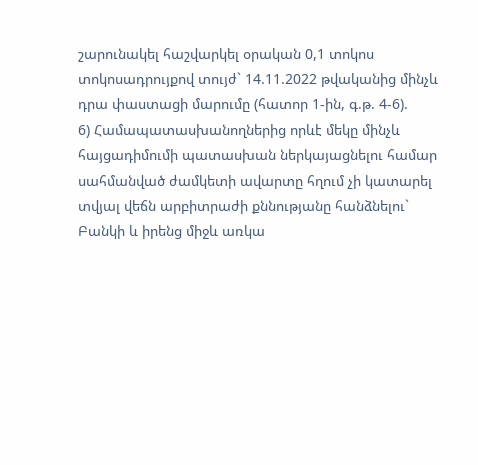շարունակել հաշվարկել օրական 0,1 տոկոս տոկոսադրույքով տույժ` 14.11.2022 թվականից մինչև դրա փաստացի մարումը (հատոր 1-ին, գ.թ. 4-6).
6) Համապատասխանողներից որևէ մեկը մինչև հայցադիմումի պատասխան ներկայացնելու համար սահմանված ժամկետի ավարտը հղում չի կատարել տվյալ վեճն արբիտրաժի քննությանը հանձնելու` Բանկի և իրենց միջև առկա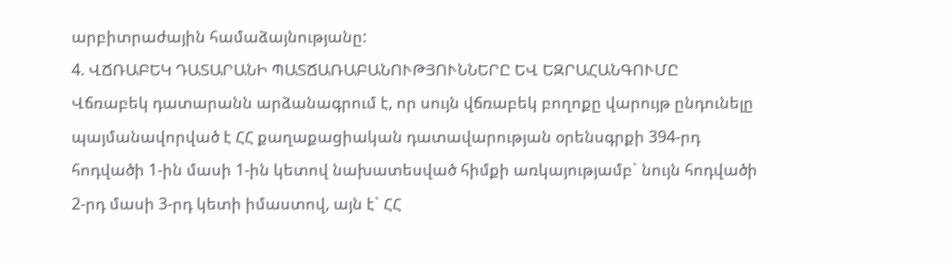արբիտրաժային համաձայնությանը:
4. ՎՃՌԱԲԵԿ ԴԱՏԱՐԱՆԻ ՊԱՏՃԱՌԱԲԱՆՈՒԹՅՈՒՆՆԵՐԸ ԵՎ ԵԶՐԱՀԱՆԳՈՒՄԸ
Վճռաբեկ դատարանն արձանագրում է, որ սույն վճռաբեկ բողոքը վարույթ ընդունելը պայմանավորված է ՀՀ քաղաքացիական դատավարության օրենսգրքի 394-րդ հոդվածի 1-ին մասի 1-ին կետով նախատեսված հիմքի առկայությամբ` նույն հոդվածի 2-րդ մասի 3-րդ կետի իմաստով, այն է` ՀՀ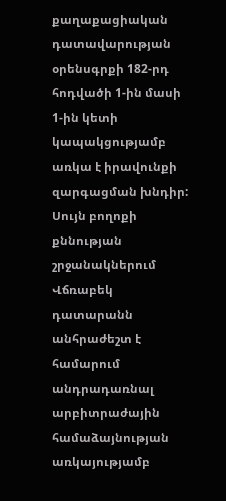քաղաքացիական դատավարության օրենսգրքի 182-րդ հոդվածի 1-ին մասի 1-ին կետի կապակցությամբ առկա է իրավունքի զարգացման խնդիր:
Սույն բողոքի քննության շրջանակներում Վճռաբեկ դատարանն անհրաժեշտ է համարում անդրադառնալ արբիտրաժային համաձայնության առկայությամբ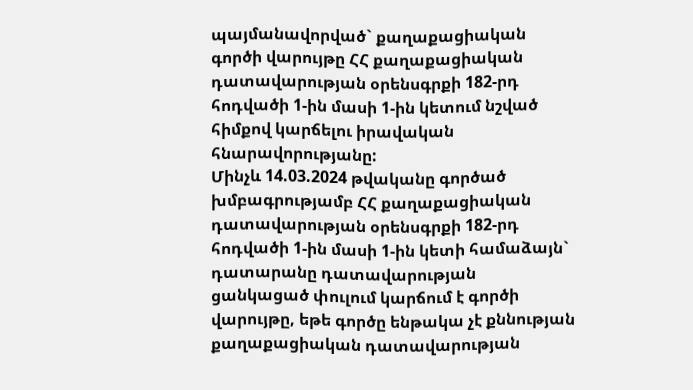պայմանավորված` քաղաքացիական գործի վարույթը ՀՀ քաղաքացիական դատավարության օրենսգրքի 182-րդ հոդվածի 1-ին մասի 1-ին կետում նշված հիմքով կարճելու իրավական հնարավորությանը:
Մինչև 14.03.2024 թվականը գործած խմբագրությամբ ՀՀ քաղաքացիական դատավարության օրենսգրքի 182-րդ հոդվածի 1-ին մասի 1-ին կետի համաձայն` դատարանը դատավարության ցանկացած փուլում կարճում է գործի վարույթը, եթե գործը ենթակա չէ քննության քաղաքացիական դատավարության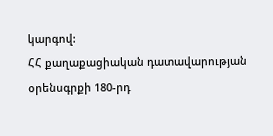կարգով:
ՀՀ քաղաքացիական դատավարության օրենսգրքի 180-րդ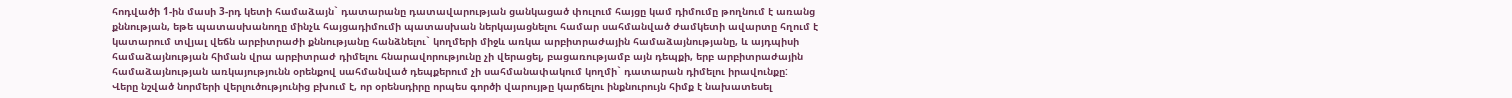հոդվածի 1-ին մասի 3-րդ կետի համաձայն` դատարանը դատավարության ցանկացած փուլում հայցը կամ դիմումը թողնում է առանց քննության, եթե պատասխանողը մինչև հայցադիմումի պատասխան ներկայացնելու համար սահմանված ժամկետի ավարտը հղում է կատարում տվյալ վեճն արբիտրաժի քննությանը հանձնելու` կողմերի միջև առկա արբիտրաժային համաձայնությանը, և այդպիսի համաձայնության հիման վրա արբիտրաժ դիմելու հնարավորությունը չի վերացել, բացառությամբ այն դեպքի, երբ արբիտրաժային համաձայնության առկայությունն օրենքով սահմանված դեպքերում չի սահմանափակում կողմի` դատարան դիմելու իրավունքը:
Վերը նշված նորմերի վերլուծությունից բխում է, որ օրենսդիրը որպես գործի վարույթը կարճելու ինքնուրույն հիմք է նախատեսել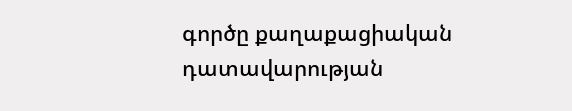գործը քաղաքացիական դատավարության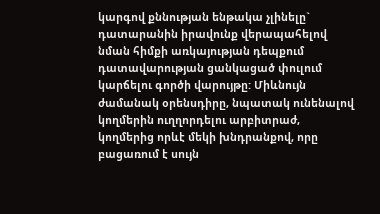կարգով քննության ենթակա չլինելը` դատարանին իրավունք վերապահելով նման հիմքի առկայության դեպքում դատավարության ցանկացած փուլում կարճելու գործի վարույթը: Միևնույն ժամանակ օրենսդիրը, նպատակ ունենալով կողմերին ուղղորդելու արբիտրաժ, կողմերից որևէ մեկի խնդրանքով, որը բացառում է սույն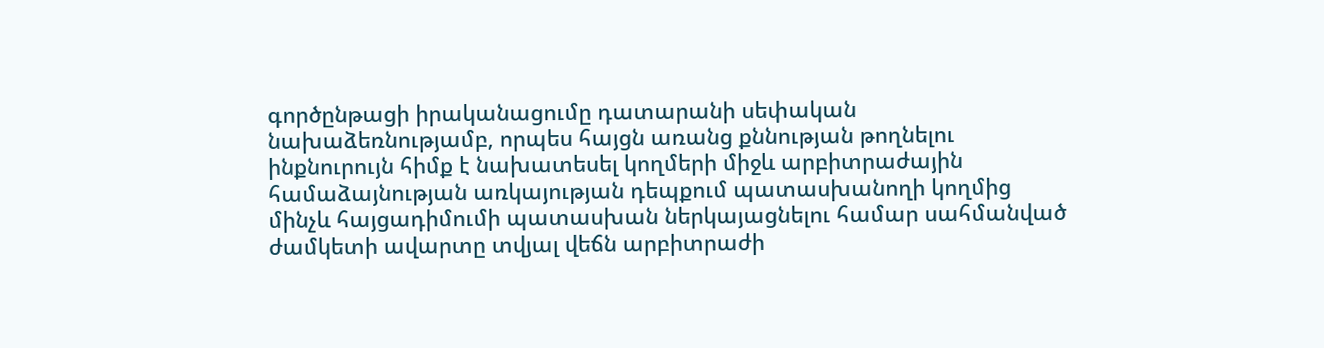գործընթացի իրականացումը դատարանի սեփական նախաձեռնությամբ, որպես հայցն առանց քննության թողնելու ինքնուրույն հիմք է նախատեսել կողմերի միջև արբիտրաժային համաձայնության առկայության դեպքում պատասխանողի կողմից մինչև հայցադիմումի պատասխան ներկայացնելու համար սահմանված ժամկետի ավարտը տվյալ վեճն արբիտրաժի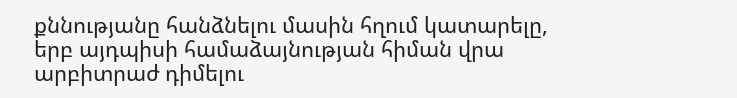քննությանը հանձնելու մասին հղում կատարելը, երբ այդպիսի համաձայնության հիման վրա արբիտրաժ դիմելու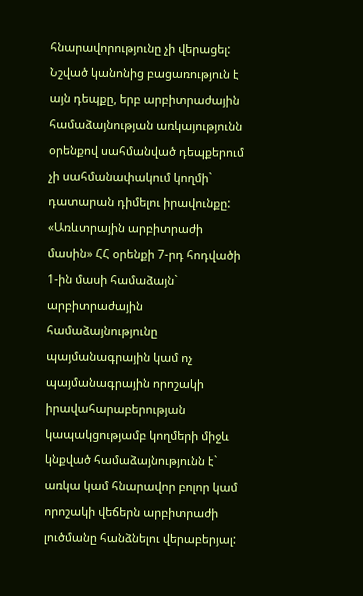հնարավորությունը չի վերացել: Նշված կանոնից բացառություն է այն դեպքը, երբ արբիտրաժային համաձայնության առկայությունն օրենքով սահմանված դեպքերում չի սահմանափակում կողմի` դատարան դիմելու իրավունքը:
«Առևտրային արբիտրաժի մասին» ՀՀ օրենքի 7-րդ հոդվածի 1-ին մասի համաձայն` արբիտրաժային համաձայնությունը պայմանագրային կամ ոչ պայմանագրային որոշակի իրավահարաբերության կապակցությամբ կողմերի միջև կնքված համաձայնությունն է` առկա կամ հնարավոր բոլոր կամ որոշակի վեճերն արբիտրաժի լուծմանը հանձնելու վերաբերյալ: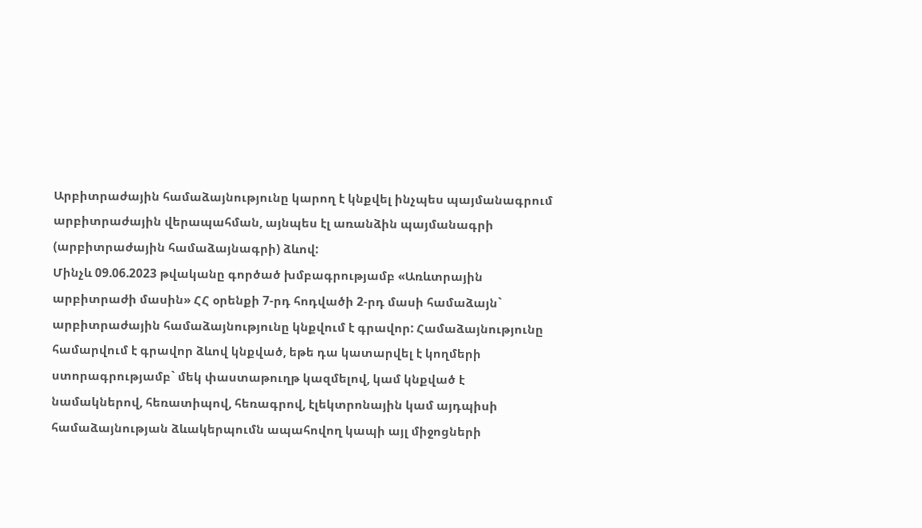Արբիտրաժային համաձայնությունը կարող է կնքվել ինչպես պայմանագրում արբիտրաժային վերապահման, այնպես էլ առանձին պայմանագրի (արբիտրաժային համաձայնագրի) ձևով:
Մինչև 09.06.2023 թվականը գործած խմբագրությամբ «Առևտրային արբիտրաժի մասին» ՀՀ օրենքի 7-րդ հոդվածի 2-րդ մասի համաձայն` արբիտրաժային համաձայնությունը կնքվում է գրավոր: Համաձայնությունը համարվում է գրավոր ձևով կնքված, եթե դա կատարվել է կողմերի ստորագրությամբ` մեկ փաստաթուղթ կազմելով, կամ կնքված է նամակներով, հեռատիպով, հեռագրով, էլեկտրոնային կամ այդպիսի համաձայնության ձևակերպումն ապահովող կապի այլ միջոցների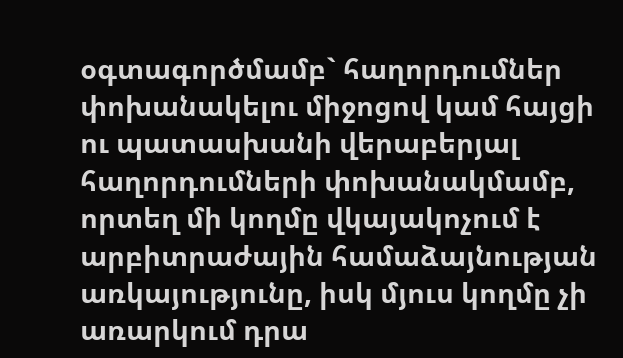օգտագործմամբ` հաղորդումներ փոխանակելու միջոցով կամ հայցի ու պատասխանի վերաբերյալ հաղորդումների փոխանակմամբ, որտեղ մի կողմը վկայակոչում է արբիտրաժային համաձայնության առկայությունը, իսկ մյուս կողմը չի առարկում դրա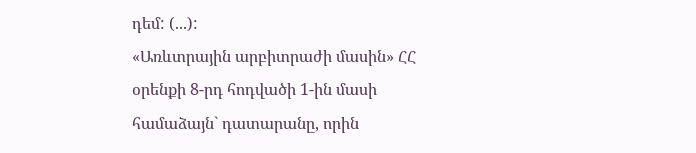դեմ: (...):
«Առևտրային արբիտրաժի մասին» ՀՀ օրենքի 8-րդ հոդվածի 1-ին մասի համաձայն` դատարանը, որին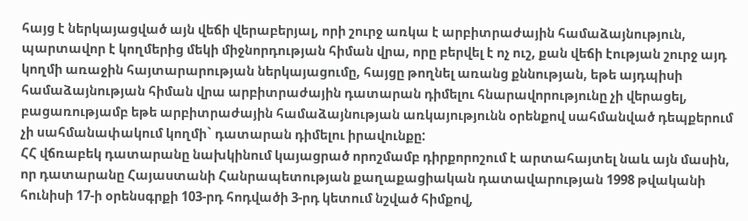հայց է ներկայացված այն վեճի վերաբերյալ, որի շուրջ առկա է արբիտրաժային համաձայնություն, պարտավոր է կողմերից մեկի միջնորդության հիման վրա, որը բերվել է ոչ ուշ, քան վեճի էության շուրջ այդ կողմի առաջին հայտարարության ներկայացումը, հայցը թողնել առանց քննության, եթե այդպիսի համաձայնության հիման վրա արբիտրաժային դատարան դիմելու հնարավորությունը չի վերացել, բացառությամբ եթե արբիտրաժային համաձայնության առկայությունն օրենքով սահմանված դեպքերում չի սահմանափակում կողմի` դատարան դիմելու իրավունքը:
ՀՀ վճռաբեկ դատարանը նախկինում կայացրած որոշմամբ դիրքորոշում է արտահայտել նաև այն մասին, որ դատարանը Հայաստանի Հանրապետության քաղաքացիական դատավարության 1998 թվականի հունիսի 17-ի օրենսգրքի 103-րդ հոդվածի 3-րդ կետում նշված հիմքով,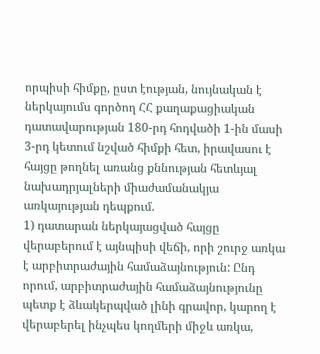որպիսի հիմքը, ըստ էության, նույնական է ներկայումս գործող ՀՀ քաղաքացիական դատավարության 180-րդ հոդվածի 1-ին մասի 3-րդ կետում նշված հիմքի հետ, իրավասու է հայցը թողնել առանց քննության հետևյալ նախադրյալների միաժամանակյա առկայության դեպքում.
1) դատարան ներկայացված հայցը վերաբերում է այնպիսի վեճի, որի շուրջ առկա է արբիտրաժային համաձայնություն: Ընդ որում, արբիտրաժային համաձայնությունը պետք է ձևակերպված լինի գրավոր, կարող է վերաբերել ինչպես կողմերի միջև առկա,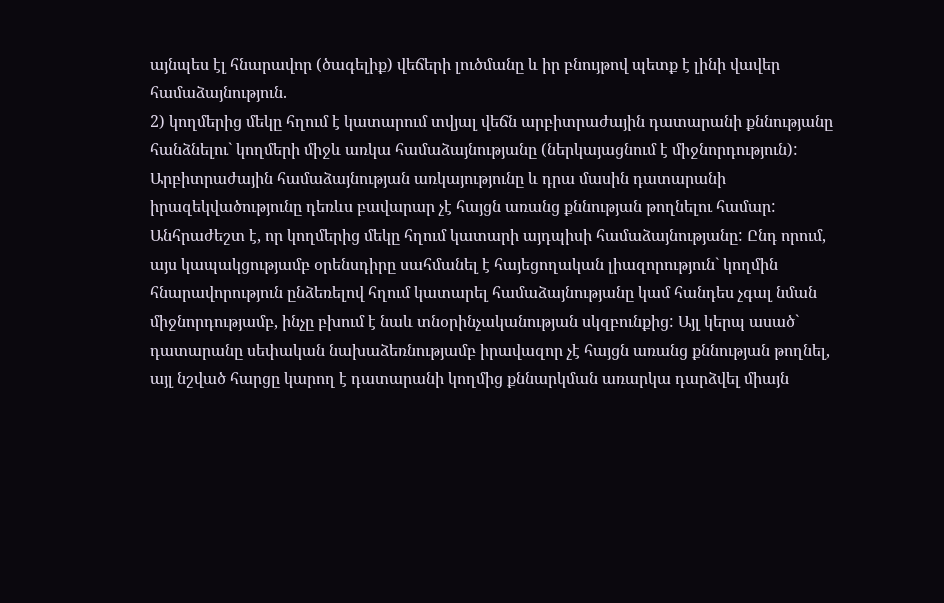այնպես էլ հնարավոր (ծագելիք) վեճերի լուծմանը և իր բնույթով պետք է լինի վավեր համաձայնություն.
2) կողմերից մեկը հղում է կատարում տվյալ վեճն արբիտրաժային դատարանի քննությանը հանձնելու` կողմերի միջև առկա համաձայնությանը (ներկայացնում է միջնորդություն): Արբիտրաժային համաձայնության առկայությունը և դրա մասին դատարանի իրազեկվածությունը դեռևս բավարար չէ հայցն առանց քննության թողնելու համար: Անհրաժեշտ է, որ կողմերից մեկը հղում կատարի այդպիսի համաձայնությանը: Ընդ որում, այս կապակցությամբ օրենսդիրը սահմանել է հայեցողական լիազորություն` կողմին հնարավորություն ընձեռելով հղում կատարել համաձայնությանը կամ հանդես չգալ նման միջնորդությամբ, ինչը բխում է նաև տնօրինչականության սկզբունքից: Այլ կերպ ասած` դատարանը սեփական նախաձեռնությամբ իրավազոր չէ հայցն առանց քննության թողնել, այլ նշված հարցը կարող է դատարանի կողմից քննարկման առարկա դարձվել միայն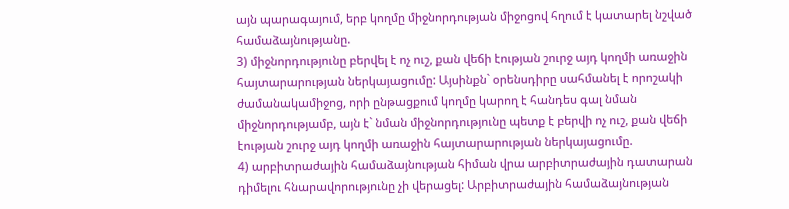այն պարագայում, երբ կողմը միջնորդության միջոցով հղում է կատարել նշված համաձայնությանը.
3) միջնորդությունը բերվել է ոչ ուշ, քան վեճի էության շուրջ այդ կողմի առաջին հայտարարության ներկայացումը: Այսինքն` օրենսդիրը սահմանել է որոշակի ժամանակամիջոց, որի ընթացքում կողմը կարող է հանդես գալ նման միջնորդությամբ, այն է` նման միջնորդությունը պետք է բերվի ոչ ուշ, քան վեճի էության շուրջ այդ կողմի առաջին հայտարարության ներկայացումը.
4) արբիտրաժային համաձայնության հիման վրա արբիտրաժային դատարան դիմելու հնարավորությունը չի վերացել: Արբիտրաժային համաձայնության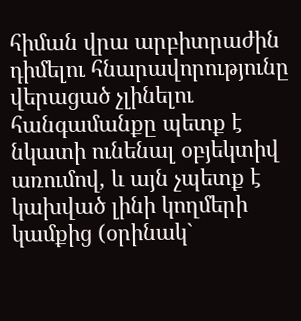հիման վրա արբիտրաժին դիմելու հնարավորությունը վերացած չլինելու հանգամանքը պետք է նկատի ունենալ օբյեկտիվ առումով, և այն չպետք է կախված լինի կողմերի կամքից (օրինակ`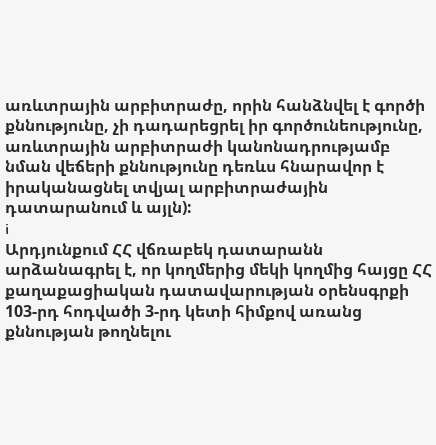առևտրային արբիտրաժը, որին հանձնվել է գործի քննությունը, չի դադարեցրել իր գործունեությունը, առևտրային արբիտրաժի կանոնադրությամբ նման վեճերի քննությունը դեռևս հնարավոր է իրականացնել տվյալ արբիտրաժային դատարանում և այլն):
i
Արդյունքում ՀՀ վճռաբեկ դատարանն արձանագրել է, որ կողմերից մեկի կողմից հայցը ՀՀ քաղաքացիական դատավարության օրենսգրքի 103-րդ հոդվածի 3-րդ կետի հիմքով առանց քննության թողնելու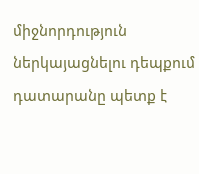միջնորդություն ներկայացնելու դեպքում դատարանը պետք է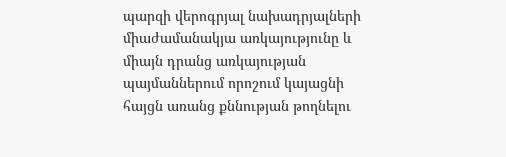պարզի վերոգրյալ նախադրյալների միաժամանակյա առկայությունը և միայն դրանց առկայության պայմաններում որոշում կայացնի հայցն առանց քննության թողնելու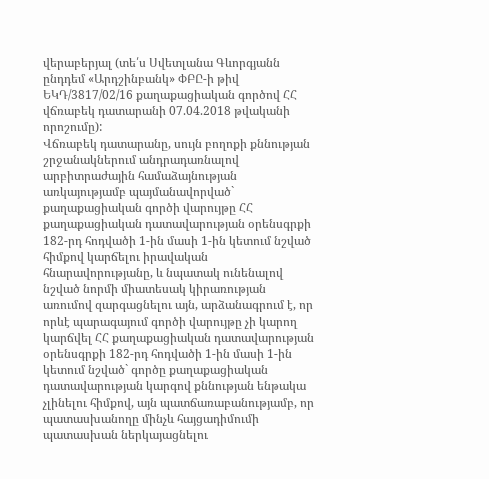վերաբերյալ (տե՛ս Սվետլանա Գևորգյանն ընդդեմ «Արդշինբանկ» ՓԲԸ-ի թիվ ԵԿԴ/3817/02/16 քաղաքացիական գործով ՀՀ վճռաբեկ դատարանի 07.04.2018 թվականի որոշումը):
Վճռաբեկ դատարանը, սույն բողոքի քննության շրջանակներում անդրադառնալով արբիտրաժային համաձայնության առկայությամբ պայմանավորված` քաղաքացիական գործի վարույթը ՀՀ քաղաքացիական դատավարության օրենսգրքի 182-րդ հոդվածի 1-ին մասի 1-ին կետում նշված հիմքով կարճելու իրավական հնարավորությանը, և նպատակ ունենալով նշված նորմի միատեսակ կիրառության առումով զարգացնելու այն, արձանագրում է, որ որևէ պարագայում գործի վարույթը չի կարող կարճվել ՀՀ քաղաքացիական դատավարության օրենսգրքի 182-րդ հոդվածի 1-ին մասի 1-ին կետում նշված` գործը քաղաքացիական դատավարության կարգով քննության ենթակա չլինելու հիմքով, այն պատճառաբանությամբ, որ պատասխանողը մինչև հայցադիմումի պատասխան ներկայացնելու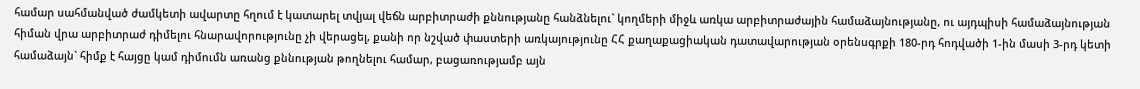համար սահմանված ժամկետի ավարտը հղում է կատարել տվյալ վեճն արբիտրաժի քննությանը հանձնելու` կողմերի միջև առկա արբիտրաժային համաձայնությանը, ու այդպիսի համաձայնության հիման վրա արբիտրաժ դիմելու հնարավորությունը չի վերացել, քանի որ նշված փաստերի առկայությունը ՀՀ քաղաքացիական դատավարության օրենսգրքի 180-րդ հոդվածի 1-ին մասի 3-րդ կետի համաձայն` հիմք է հայցը կամ դիմումն առանց քննության թողնելու համար, բացառությամբ այն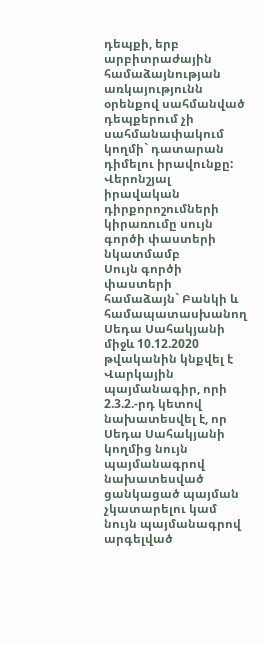դեպքի, երբ արբիտրաժային համաձայնության առկայությունն օրենքով սահմանված դեպքերում չի սահմանափակում կողմի` դատարան դիմելու իրավունքը:
Վերոնշյալ իրավական դիրքորոշումների կիրառումը սույն գործի փաստերի նկատմամբ
Սույն գործի փաստերի համաձայն` Բանկի և համապատասխանող Սեդա Սահակյանի միջև 10.12.2020 թվականին կնքվել է Վարկային պայմանագիր, որի 2.3.2.-րդ կետով նախատեսվել է, որ Սեդա Սահակյանի կողմից նույն պայմանագրով նախատեսված ցանկացած պայման չկատարելու կամ նույն պայմանագրով արգելված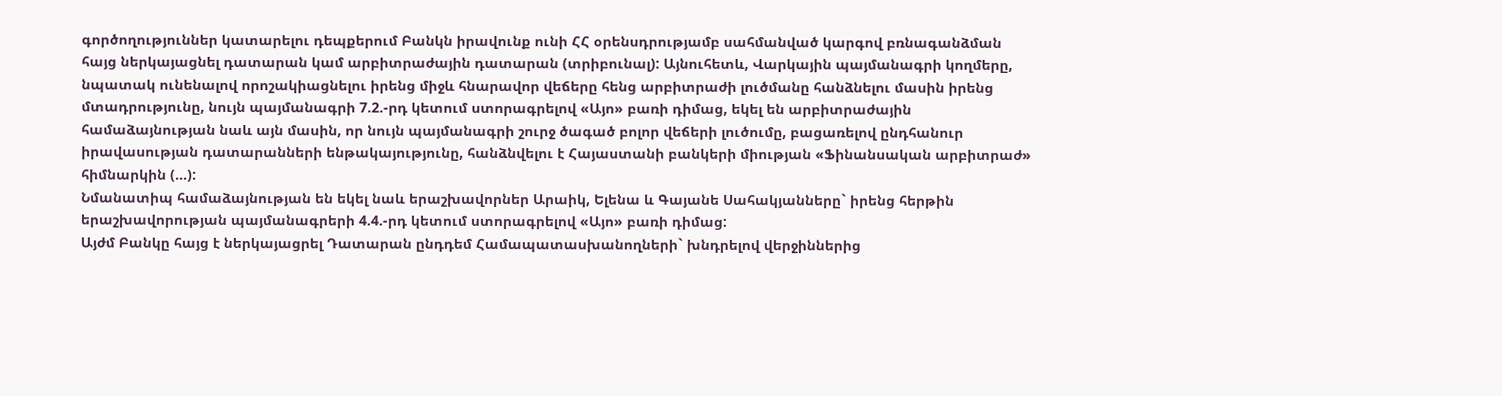գործողություններ կատարելու դեպքերում Բանկն իրավունք ունի ՀՀ օրենսդրությամբ սահմանված կարգով բռնագանձման հայց ներկայացնել դատարան կամ արբիտրաժային դատարան (տրիբունալ): Այնուհետև, Վարկային պայմանագրի կողմերը, նպատակ ունենալով որոշակիացնելու իրենց միջև հնարավոր վեճերը հենց արբիտրաժի լուծմանը հանձնելու մասին իրենց մտադրությունը, նույն պայմանագրի 7.2.-րդ կետում ստորագրելով «Այո» բառի դիմաց, եկել են արբիտրաժային համաձայնության նաև այն մասին, որ նույն պայմանագրի շուրջ ծագած բոլոր վեճերի լուծումը, բացառելով ընդհանուր իրավասության դատարանների ենթակայությունը, հանձնվելու է Հայաստանի բանկերի միության «Ֆինանսական արբիտրաժ» հիմնարկին (...):
Նմանատիպ համաձայնության են եկել նաև երաշխավորներ Արաիկ, Ելենա և Գայանե Սահակյանները` իրենց հերթին երաշխավորության պայմանագրերի 4.4.-րդ կետում ստորագրելով «Այո» բառի դիմաց:
Այժմ Բանկը հայց է ներկայացրել Դատարան ընդդեմ Համապատասխանողների` խնդրելով վերջիններից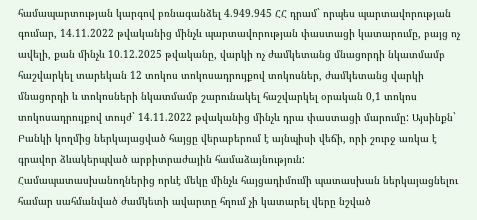համապարտության կարգով բռնագանձել 4.949.945 ՀՀ դրամ` որպես պարտավորության գումար, 14.11.2022 թվականից մինչև պարտավորության փաստացի կատարումը, բայց ոչ ավելի, քան մինչև 10.12.2025 թվականը, վարկի ոչ ժամկետանց մնացորդի նկատմամբ հաշվարկել տարեկան 12 տոկոս տոկոսադրույքով տոկոսներ, ժամկետանց վարկի մնացորդի և տոկոսների նկատմամբ շարունակել հաշվարկել օրական 0,1 տոկոս տոկոսադրույքով տույժ` 14.11.2022 թվականից մինչև դրա փաստացի մարումը: Այսինքն` Բանկի կողմից ներկայացված հայցը վերաբերում է այնպիսի վեճի, որի շուրջ առկա է գրավոր ձևակերպված արբիտրաժային համաձայնություն:
Համապատասխանողներից որևէ մեկը մինչև հայցադիմումի պատասխան ներկայացնելու համար սահմանված ժամկետի ավարտը հղում չի կատարել վերը նշված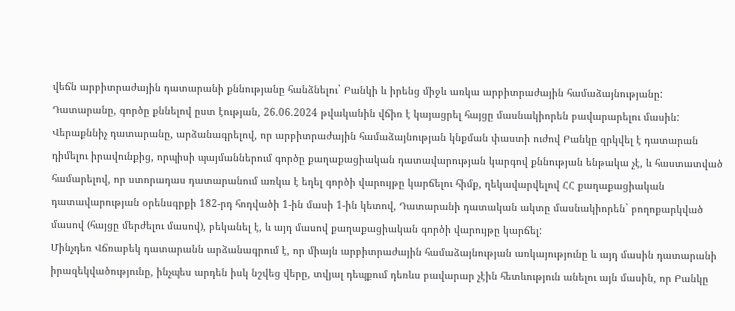վեճն արբիտրաժային դատարանի քննությանը հանձնելու` Բանկի և իրենց միջև առկա արբիտրաժային համաձայնությանը:
Դատարանը, գործը քննելով ըստ էության, 26.06.2024 թվականին վճիռ է կայացրել հայցը մասնակիորեն բավարարելու մասին:
Վերաքննիչ դատարանը, արձանագրելով, որ արբիտրաժային համաձայնության կնքման փաստի ուժով Բանկը զրկվել է դատարան դիմելու իրավունքից, որպիսի պայմաններում գործը քաղաքացիական դատավարության կարգով քննության ենթակա չէ, և հաստատված համարելով, որ ստորադաս դատարանում առկա է եղել գործի վարույթը կարճելու հիմք, ղեկավարվելով ՀՀ քաղաքացիական դատավարության օրենսգրքի 182-րդ հոդվածի 1-ին մասի 1-ին կետով, Դատարանի դատական ակտը մասնակիորեն` բողոքարկված մասով (հայցը մերժելու մասով), բեկանել է, և այդ մասով քաղաքացիական գործի վարույթը կարճել:
Մինչդեռ Վճռաբեկ դատարանն արձանագրում է, որ միայն արբիտրաժային համաձայնության առկայությունը և այդ մասին դատարանի իրազեկվածությունը, ինչպես արդեն իսկ նշվեց վերը, տվյալ դեպքում դեռևս բավարար չէին հետևություն անելու այն մասին, որ Բանկը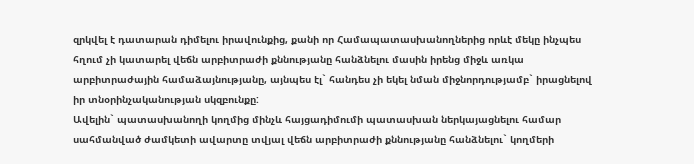զրկվել է դատարան դիմելու իրավունքից, քանի որ Համապատասխանողներից որևէ մեկը ինչպես հղում չի կատարել վեճն արբիտրաժի քննությանը հանձնելու մասին իրենց միջև առկա արբիտրաժային համաձայնությանը, այնպես էլ` հանդես չի եկել նման միջնորդությամբ` իրացնելով իր տնօրինչականության սկզբունքը:
Ավելին` պատասխանողի կողմից մինչև հայցադիմումի պատասխան ներկայացնելու համար սահմանված ժամկետի ավարտը տվյալ վեճն արբիտրաժի քննությանը հանձնելու` կողմերի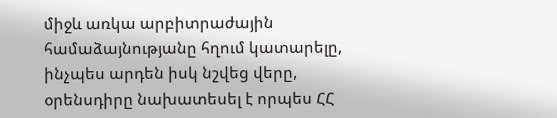միջև առկա արբիտրաժային համաձայնությանը հղում կատարելը, ինչպես արդեն իսկ նշվեց վերը, օրենսդիրը նախատեսել է որպես ՀՀ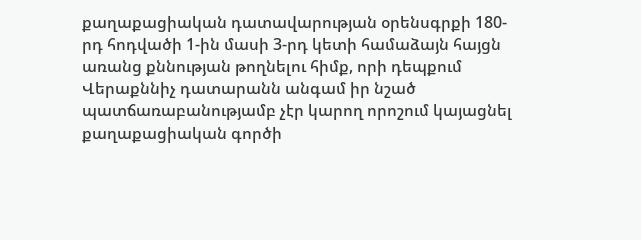քաղաքացիական դատավարության օրենսգրքի 180-րդ հոդվածի 1-ին մասի 3-րդ կետի համաձայն հայցն առանց քննության թողնելու հիմք, որի դեպքում Վերաքննիչ դատարանն անգամ իր նշած պատճառաբանությամբ չէր կարող որոշում կայացնել քաղաքացիական գործի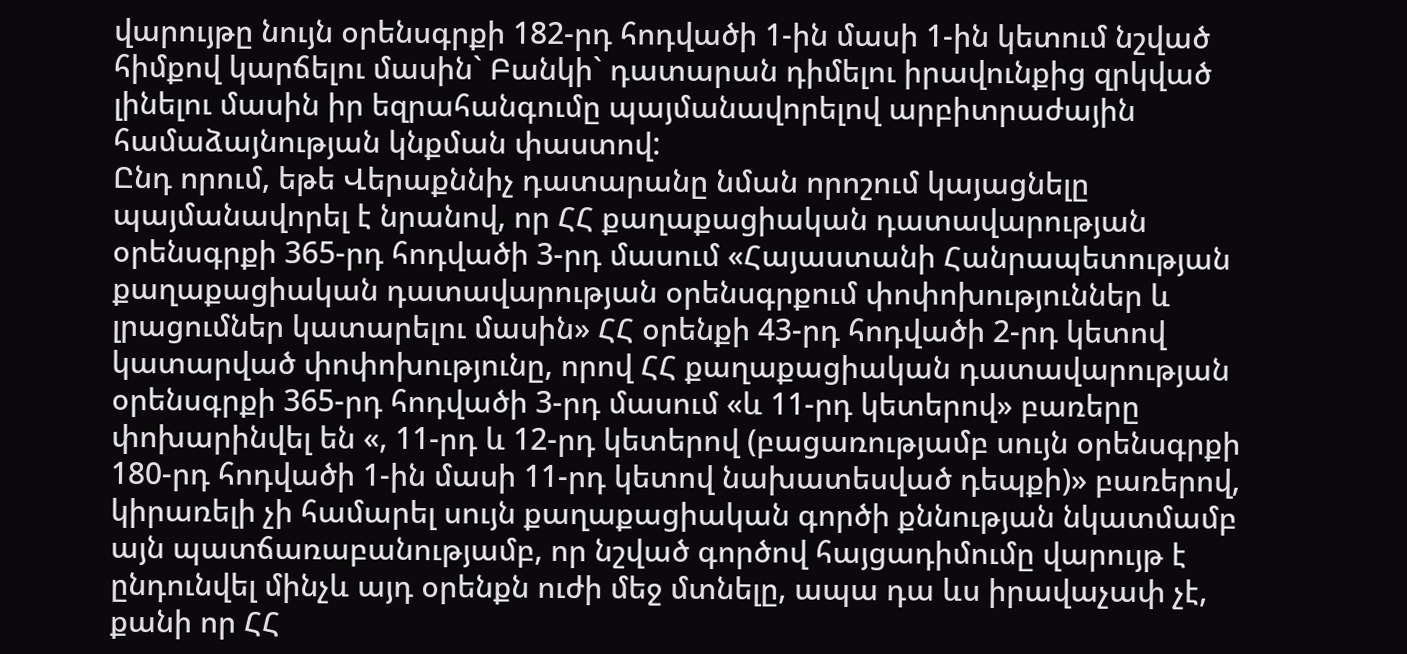վարույթը նույն օրենսգրքի 182-րդ հոդվածի 1-ին մասի 1-ին կետում նշված հիմքով կարճելու մասին` Բանկի` դատարան դիմելու իրավունքից զրկված լինելու մասին իր եզրահանգումը պայմանավորելով արբիտրաժային համաձայնության կնքման փաստով:
Ընդ որում, եթե Վերաքննիչ դատարանը նման որոշում կայացնելը պայմանավորել է նրանով, որ ՀՀ քաղաքացիական դատավարության օրենսգրքի 365-րդ հոդվածի 3-րդ մասում «Հայաստանի Հանրապետության քաղաքացիական դատավարության օրենսգրքում փոփոխություններ և լրացումներ կատարելու մասին» ՀՀ օրենքի 43-րդ հոդվածի 2-րդ կետով կատարված փոփոխությունը, որով ՀՀ քաղաքացիական դատավարության օրենսգրքի 365-րդ հոդվածի 3-րդ մասում «և 11-րդ կետերով» բառերը փոխարինվել են «, 11-րդ և 12-րդ կետերով (բացառությամբ սույն օրենսգրքի 180-րդ հոդվածի 1-ին մասի 11-րդ կետով նախատեսված դեպքի)» բառերով, կիրառելի չի համարել սույն քաղաքացիական գործի քննության նկատմամբ այն պատճառաբանությամբ, որ նշված գործով հայցադիմումը վարույթ է ընդունվել մինչև այդ օրենքն ուժի մեջ մտնելը, ապա դա ևս իրավաչափ չէ, քանի որ ՀՀ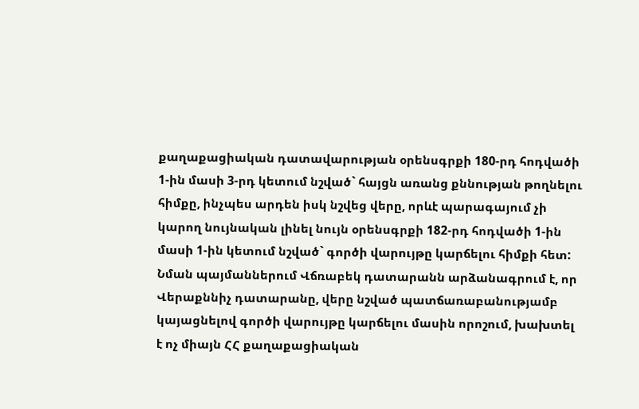քաղաքացիական դատավարության օրենսգրքի 180-րդ հոդվածի 1-ին մասի 3-րդ կետում նշված` հայցն առանց քննության թողնելու հիմքը, ինչպես արդեն իսկ նշվեց վերը, որևէ պարագայում չի կարող նույնական լինել նույն օրենսգրքի 182-րդ հոդվածի 1-ին մասի 1-ին կետում նշված` գործի վարույթը կարճելու հիմքի հետ:
Նման պայմաններում Վճռաբեկ դատարանն արձանագրում է, որ Վերաքննիչ դատարանը, վերը նշված պատճառաբանությամբ կայացնելով գործի վարույթը կարճելու մասին որոշում, խախտել է ոչ միայն ՀՀ քաղաքացիական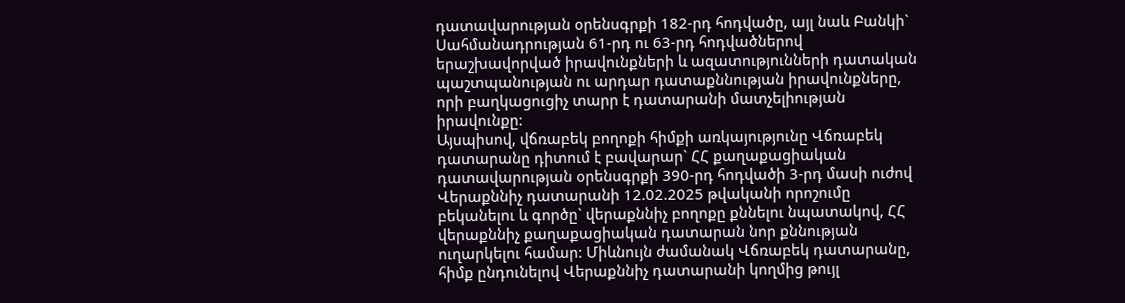դատավարության օրենսգրքի 182-րդ հոդվածը, այլ նաև Բանկի` Սահմանադրության 61-րդ ու 63-րդ հոդվածներով երաշխավորված իրավունքների և ազատությունների դատական պաշտպանության ու արդար դատաքննության իրավունքները, որի բաղկացուցիչ տարր է դատարանի մատչելիության իրավունքը:
Այսպիսով, վճռաբեկ բողոքի հիմքի առկայությունը Վճռաբեկ դատարանը դիտում է բավարար` ՀՀ քաղաքացիական դատավարության օրենսգրքի 390-րդ հոդվածի 3-րդ մասի ուժով Վերաքննիչ դատարանի 12.02.2025 թվականի որոշումը բեկանելու և գործը` վերաքննիչ բողոքը քննելու նպատակով, ՀՀ վերաքննիչ քաղաքացիական դատարան նոր քննության ուղարկելու համար: Միևնույն ժամանակ Վճռաբեկ դատարանը, հիմք ընդունելով Վերաքննիչ դատարանի կողմից թույլ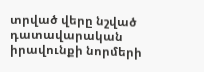տրված վերը նշված դատավարական իրավունքի նորմերի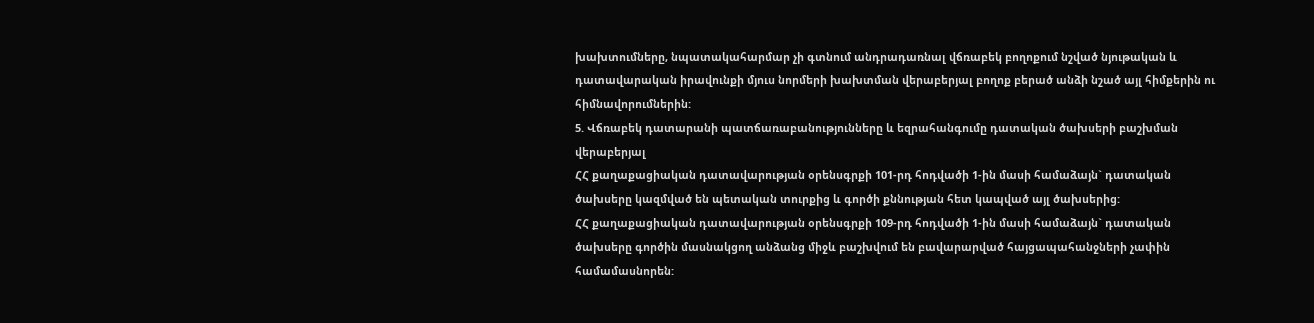խախտումները, նպատակահարմար չի գտնում անդրադառնալ վճռաբեկ բողոքում նշված նյութական և դատավարական իրավունքի մյուս նորմերի խախտման վերաբերյալ բողոք բերած անձի նշած այլ հիմքերին ու հիմնավորումներին:
5. Վճռաբեկ դատարանի պատճառաբանությունները և եզրահանգումը դատական ծախսերի բաշխման վերաբերյալ
ՀՀ քաղաքացիական դատավարության օրենսգրքի 101-րդ հոդվածի 1-ին մասի համաձայն` դատական ծախսերը կազմված են պետական տուրքից և գործի քննության հետ կապված այլ ծախսերից:
ՀՀ քաղաքացիական դատավարության օրենսգրքի 109-րդ հոդվածի 1-ին մասի համաձայն` դատական ծախսերը գործին մասնակցող անձանց միջև բաշխվում են բավարարված հայցապահանջների չափին համամասնորեն: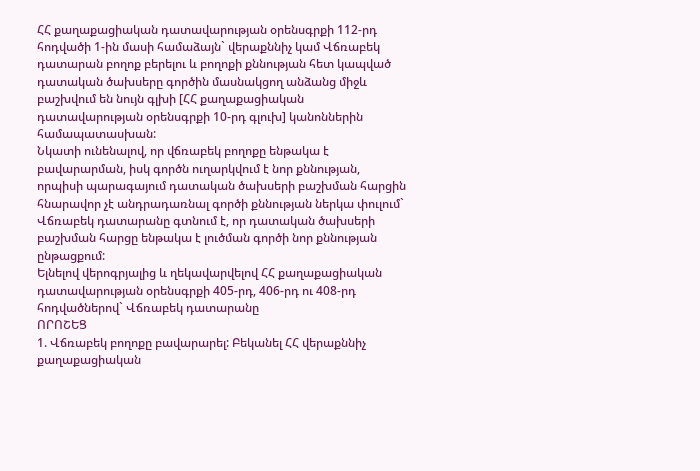ՀՀ քաղաքացիական դատավարության օրենսգրքի 112-րդ հոդվածի 1-ին մասի համաձայն` վերաքննիչ կամ Վճռաբեկ դատարան բողոք բերելու և բողոքի քննության հետ կապված դատական ծախսերը գործին մասնակցող անձանց միջև բաշխվում են նույն գլխի [ՀՀ քաղաքացիական դատավարության օրենսգրքի 10-րդ գլուխ] կանոններին համապատասխան:
Նկատի ունենալով, որ վճռաբեկ բողոքը ենթակա է բավարարման, իսկ գործն ուղարկվում է նոր քննության, որպիսի պարագայում դատական ծախսերի բաշխման հարցին հնարավոր չէ անդրադառնալ գործի քննության ներկա փուլում` Վճռաբեկ դատարանը գտնում է, որ դատական ծախսերի բաշխման հարցը ենթակա է լուծման գործի նոր քննության ընթացքում:
Ելնելով վերոգրյալից և ղեկավարվելով ՀՀ քաղաքացիական դատավարության օրենսգրքի 405-րդ, 406-րդ ու 408-րդ հոդվածներով` Վճռաբեկ դատարանը
ՈՐՈՇԵՑ
1. Վճռաբեկ բողոքը բավարարել: Բեկանել ՀՀ վերաքննիչ քաղաքացիական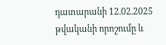դատարանի 12.02.2025 թվականի որոշումը և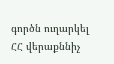գործն ուղարկել ՀՀ վերաքննիչ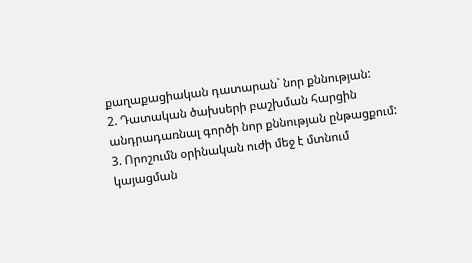քաղաքացիական դատարան` նոր քննության:
2. Դատական ծախսերի բաշխման հարցին անդրադառնալ գործի նոր քննության ընթացքում:
3. Որոշումն օրինական ուժի մեջ է մտնում կայացման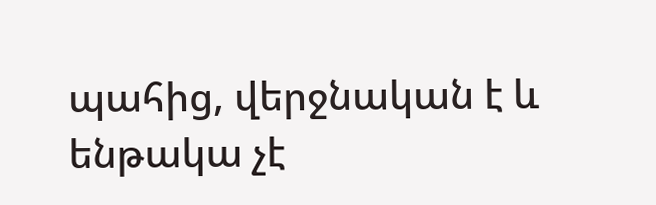պահից, վերջնական է և ենթակա չէ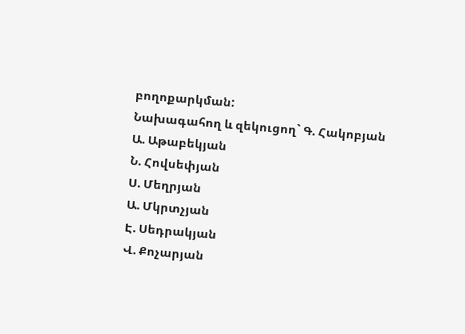բողոքարկման:
Նախագահող և զեկուցող` Գ. Հակոբյան
Ա. Աթաբեկյան
Ն. Հովսեփյան
Ս. Մեղրյան
Ա. Մկրտչյան
Է. Սեդրակյան
Վ. Քոչարյան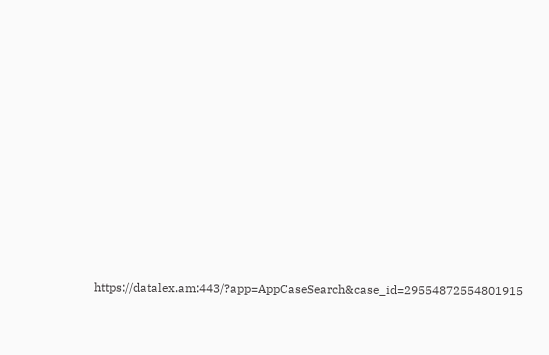https://datalex.am:443/?app=AppCaseSearch&case_id=29554872554801915